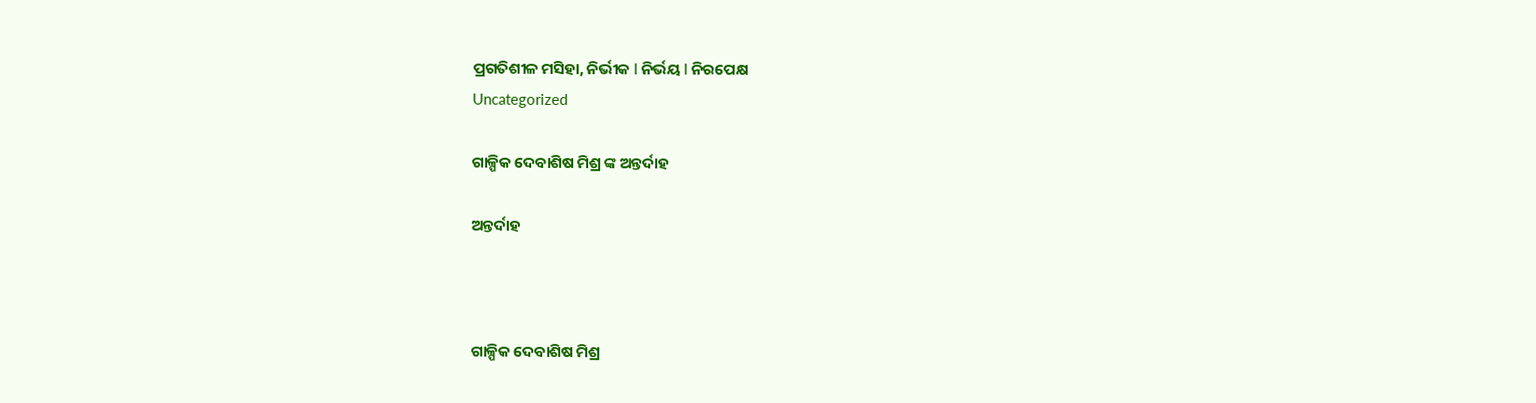ପ୍ରଗତିଶୀଳ ମସିହା, ନିର୍ଭୀକ I ନିର୍ଭୟ I ନିରପେକ୍ଷ
Uncategorized

ଗାଳ୍ପିକ ଦେବାଶିଷ ମିଶ୍ର ଙ୍କ ଅନ୍ତର୍ଦାହ

ଅନ୍ତର୍ଦାହ



ଗାଳ୍ପିକ ଦେବାଶିଷ ମିଶ୍ର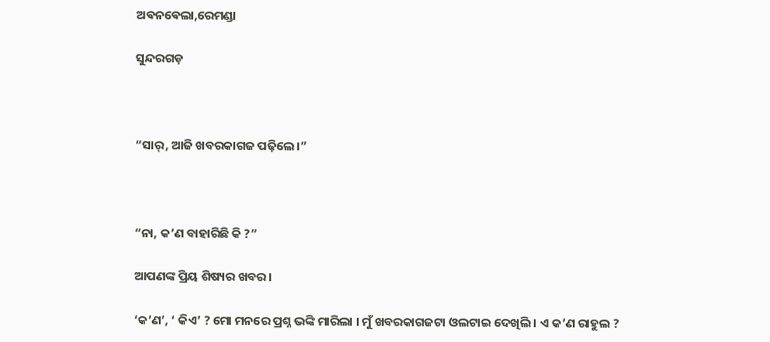ଅଵନଵେଲା,ରେମଣ୍ଡା

ସୁନ୍ଦରଗଡ଼



“ସାର୍, ଆଜି ଖବରକାଗଜ ପଢ଼ିଲେ।”



“ନା, କ’ଣ ବାହାରିଛି କି ?”

ଆପଣଙ୍କ ପ୍ରିୟ ଶିଷ୍ୟର ଖବର।

‘କ’ଣ’, ‘ କିଏ’ ? ମୋ ମନରେ ପ୍ରଶ୍ନ ଭଙ୍କି ମାରିଲା । ମୁଁ ଖବରକାଗଜଟା ଓଲଟାଇ ଦେଖିଲି । ଏ କ’ଣ ରାହୁଲ ?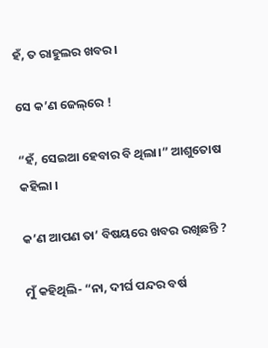ହଁ, ତ ରାହୁଲର ଖବର ।

ସେ କ’ଣ ଜେଲ୍‌ରେ !

“ହଁ, ସେଇଆ ହେବାର ବି ଥିଲା।” ଆଶୁତୋଷ କହିଲା ।

କ’ଣ ଆପଣ ତା’ ବିଷୟରେ ଖବର ରଖିଛନ୍ତି ?

ମୁଁ କହିଥିଲି- “ନା, ଦୀର୍ଘ ପନ୍ଦର ବର୍ଷ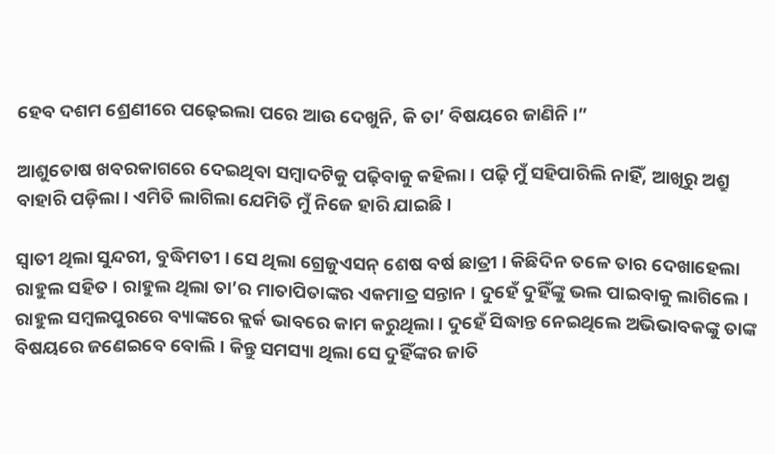ହେବ ଦଶମ ଶ୍ରେଣୀରେ ପଢ଼େଇଲା ପରେ ଆଉ ଦେଖୁନି, କି ତା’ ବିଷୟରେ ଜାଣିନି ।”

ଆଶୁତୋଷ ଖବରକାଗରେ ଦେଇଥିବା ସମ୍ଵାଦଟିକୁ ପଢ଼ିବାକୁ କହିଲା । ପଢ଼ି ମୁଁ ସହିପାରିଲି ନାହିଁ, ଆଖିରୁ ଅଶ୍ରୁ ବାହାରି ପଡ଼ିଲା । ଏମିତି ଲାଗିଲା ଯେମିତି ମୁଁ ନିଜେ ହାରି ଯାଇଛି ।

ସ୍ୱାତୀ ଥିଲା ସୁନ୍ଦରୀ, ବୁଦ୍ଧିମତୀ । ସେ ଥିଲା ଗ୍ରେଜୁଏସନ୍ ଶେଷ ବର୍ଷ ଛାତ୍ରୀ । କିଛିଦିନ ତଳେ ତାର ଦେଖାହେଲା ରାହୁଲ ସହିତ । ରାହୁଲ ଥିଲା ତା’ର ମାତାପିତାଙ୍କର ଏକମାତ୍ର ସନ୍ତାନ । ଦୁହେଁ ଦୁହିଁଙ୍କୁ ଭଲ ପାଇବାକୁ ଲାଗିଲେ । ରାହୁଲ ସମ୍ବଲପୁରରେ ବ୍ୟାଙ୍କରେ କ୍ଲର୍କ ଭାବରେ କାମ କରୁଥିଲା । ଦୁହେଁ ସିଦ୍ଧାନ୍ତ ନେଇଥିଲେ ଅଭିଭାବକଙ୍କୁ ତାଙ୍କ ବିଷୟରେ ଜଣେଇବେ ବୋଲି । କିନ୍ତୁ ସମସ୍ୟା ଥିଲା ସେ ଦୁହିଁଙ୍କର ଜାତି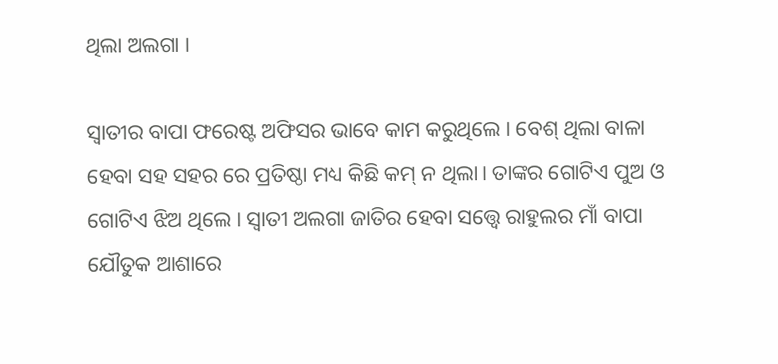ଥିଲା ଅଲଗା ।

ସ୍ଵାତୀର ବାପା ଫରେଷ୍ଟ ଅଫିସର ଭାବେ କାମ କରୁଥିଲେ । ବେଶ୍ ଥିଲା ବାଳା ହେବା ସହ ସହର ରେ ପ୍ରତିଷ୍ଠା ମଧ୍ୟ କିଛି କମ୍ ନ ଥିଲା। ତାଙ୍କର ଗୋଟିଏ ପୁଅ ଓ ଗୋଟିଏ ଝିଅ ଥିଲେ । ସ୍ଵାତୀ ଅଲଗା ଜାତିର ହେବା ସତ୍ତ୍ବେ ରାହୁଲର ମାଁ ବାପା ଯୌତୁକ ଆଶାରେ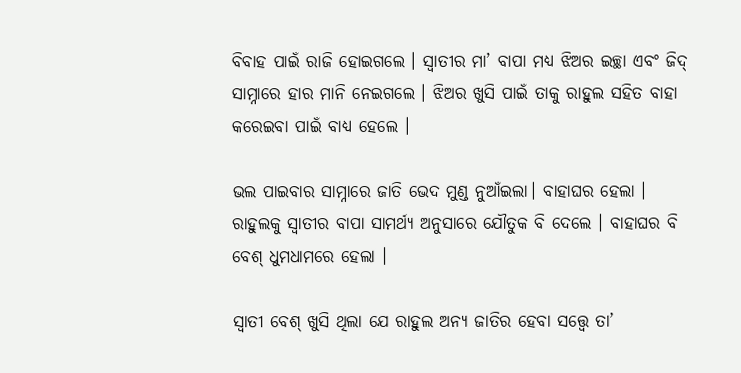ବିବାହ ପାଇଁ ରାଜି ହୋଇଗଲେ । ସ୍ୱାତୀର ମା’ ବାପା ମଧ୍ୟ ଝିଅର ଇଚ୍ଛା ଏବଂ ଜିଦ୍ ସାମ୍ନାରେ ହାର ମାନି ନେଇଗଲେ । ଝିଅର ଖୁସି ପାଇଁ ତାକୁ ରାହୁଲ ସହିତ ବାହା କରେଇବା ପାଇଁ ବାଧ୍ୟ ହେଲେ ।

ଭଲ ପାଇବାର ସାମ୍ନାରେ ଜାତି ଭେଦ ମୁଣ୍ଡ ନୁଆଁଇଲା। ବାହାଘର ହେଲା । ରାହୁଲକୁ ସ୍ୱାତୀର ବାପା ସାମର୍ଥ୍ୟ ଅନୁସାରେ ଯୌତୁକ ବି ଦେଲେ । ବାହାଘର ବି ବେଶ୍ ଧୁମଧାମରେ ହେଲା ।

ସ୍ୱାତୀ ବେଶ୍ ଖୁସି ଥିଲା ଯେ ରାହୁଲ ଅନ୍ୟ ଜାତିର ହେବା ସତ୍ତ୍ଵେ ତା’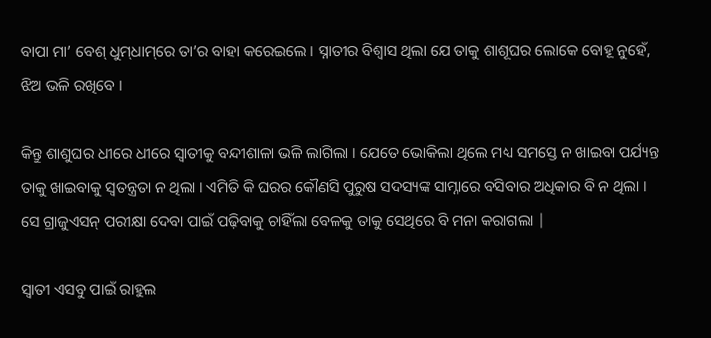ବାପା ମା’ ବେଶ୍ ଧୁମ୍‌ଧାମ୍‌ରେ ତା’ର ବାହା କରେଇଲେ । ସ୍ନାତୀର ବିଶ୍ବାସ ଥିଲା ଯେ ତାକୁ ଶାଶୂଘର ଲୋକେ ବୋହୂ ନୁହେଁ, ଝିଅ ଭଳି ରଖିବେ ।

କିନ୍ତୁ ଶାଶୁଘର ଧୀରେ ଧୀରେ ସ୍ୱାତୀକୁ ବନ୍ଦୀଶାଳା ଭଳି ଲାଗିଲା । ଯେତେ ଭୋକିଲା ଥିଲେ ମଧ୍ୟ ସମସ୍ତେ ନ ଖାଇବା ପର୍ଯ୍ୟନ୍ତ ତାକୁ ଖାଇବାକୁ ସ୍ୱତନ୍ତ୍ରତା ନ ଥିଲା । ଏମିତି କି ଘରର କୌଣସି ପୁରୁଷ ସଦସ୍ୟଙ୍କ ସାମ୍ନାରେ ବସିବାର ଅଧିକାର ବି ନ ଥିଲା । ସେ ଗ୍ରାଜୁଏସନ୍ ପରୀକ୍ଷା ଦେବା ପାଇଁ ପଢ଼ିବାକୁ ଚାହିଁଲା ବେଳକୁ ତାକୁ ସେଥିରେ ବି ମନା କରାଗଲା |

ସ୍ଵାତୀ ଏସବୁ ପାଇଁ ରାହୁଲ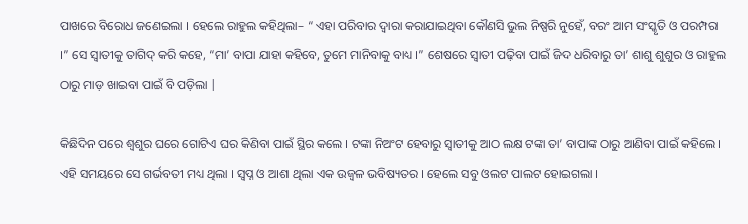ପାଖରେ ବିରୋଧ ଜଣେଇଲା । ହେଲେ ରାହୁଲ କହିଥିଲା– “ ଏହା ପରିବାର ଦ୍ଵାରା କରାଯାଇଥିବା କୌଣସି ଭୁଲ ନିଷ୍ପରି ନୁହେଁ, ବରଂ ଆମ ସଂସ୍କୃତି ଓ ପରମ୍ପରା ।” ସେ ସ୍ବାତୀକୁ ତାଗିଦ୍ କରି କହେ, “ମା’ ବାପା ଯାହା କହିବେ, ତୁମେ ମାନିବାକୁ ବାଧ୍ୟ ।” ଶେଷରେ ସ୍ୱାତୀ ପଢ଼ିବା ପାଇଁ ଜିଦ ଧରିବାରୁ ତା’ ଶାଶୁ ଶୁଶୁର ଓ ରାହୁଲ ଠାରୁ ମାଡ଼ ଖାଇବା ପାଇଁ ବି ପଡ଼ିଲା |

କିଛିଦିନ ପରେ ଶ୍ଵଶୁର ଘରେ ଗୋଟିଏ ଘର କିଣିବା ପାଇଁ ସ୍ଥିର କଲେ । ଟଙ୍କା ନିଅଂଟ ହେବାରୁ ସ୍ୱାତୀକୁ ଆଠ ଲକ୍ଷ ଟଙ୍କା ତା’ ବାପାଙ୍କ ଠାରୁ ଆଣିବା ପାଇଁ କହିଲେ । ଏହି ସମୟରେ ସେ ଗର୍ଭବତୀ ମଧ୍ୟ ଥିଲା । ସ୍ଵପ୍ନ ଓ ଆଶା ଥିଲା ଏକ ଉଜ୍ଵଳ ଭବିଷ୍ୟତର । ହେଲେ ସବୁ ଓଲଟ ପାଲଟ ହୋଇଗଲା ।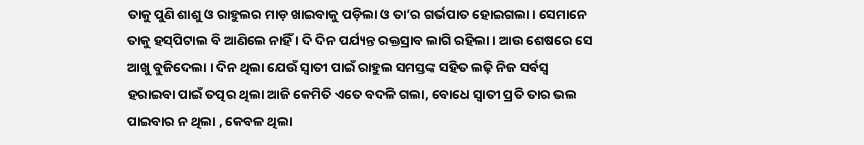ତାକୁ ପୁଣି ଶାଶୁ ଓ ରାହୁଲର ମାଡ଼ ଖାଇବାକୁ ପଡ଼ିଲା ଓ ତା’ର ଗର୍ଭପାତ ହୋଇଗଲା । ସେମାନେ ତାକୁ ହସ୍‌ପିଟାଲ ବି ଆଣିଲେ ନାହିଁ । ଦି ଦିନ ପର୍ଯ୍ୟନ୍ତ ରକ୍ତସ୍ରାବ ଲାଗି ରହିଲା । ଆଉ ଶେଷରେ ସେ ଆଖୁ ବୁଜିଦେଲା । ଦିନ ଥିଲା ଯେଉଁ ସ୍ବାତୀ ପାଇଁ ରାହୁଲ ସମସ୍ତଙ୍କ ସହିତ ଲଢ଼ି ନିଜ ସର୍ବସ୍ବ ହରାଇବା ପାଇଁ ତତ୍ପର ଥିଲା ଆଜି କେମିତି ଏତେ ବଦଳି ଗଲା, ବୋଧେ ସ୍ଵାତୀ ପ୍ରତି ତାର ଭଲ ପାଇବାର ନ ଥିଲା , କେବଳ ଥିଲା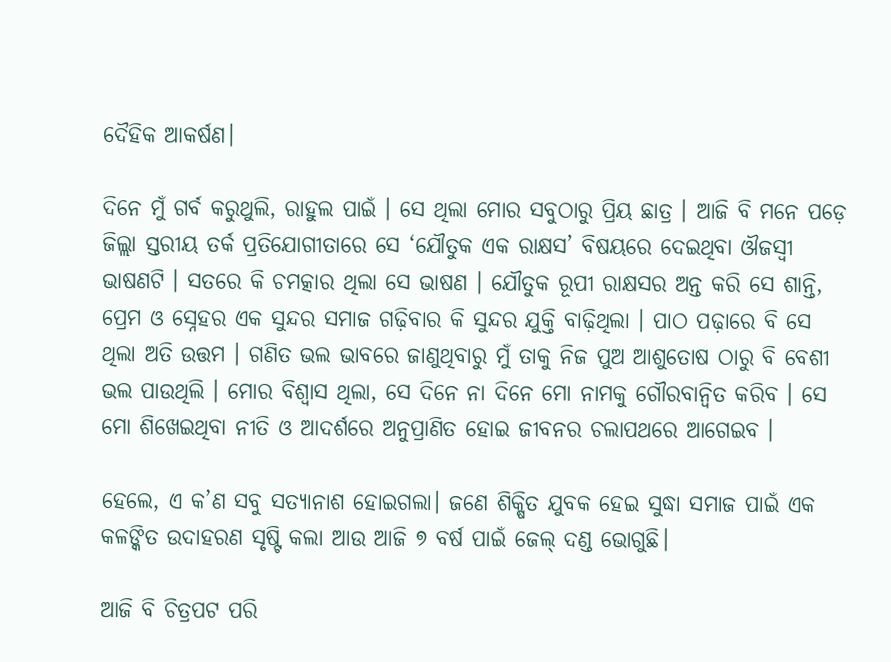ଦୈହିକ ଆକର୍ଷଣ।

ଦିନେ ମୁଁ ଗର୍ବ କରୁଥୁଲି, ରାହୁଲ ପାଇଁ । ସେ ଥିଲା ମୋର ସବୁଠାରୁ ପ୍ରିୟ ଛାତ୍ର । ଆଜି ବି ମନେ ପଡ଼େ ଜିଲ୍ଲା ସ୍ତରୀୟ ତର୍କ ପ୍ରତିଯୋଗୀତାରେ ସେ ‘ଯୌତୁକ ଏକ ରାକ୍ଷସ’ ବିଷୟରେ ଦେଇଥିବା ଔଜସ୍ଵୀ ଭାଷଣଟି । ସତରେ କି ଚମତ୍କାର ଥିଲା ସେ ଭାଷଣ । ଯୌତୁକ ରୂପୀ ରାକ୍ଷସର ଅନ୍ତ କରି ସେ ଶାନ୍ତି, ପ୍ରେମ ଓ ସ୍ନେହର ଏକ ସୁନ୍ଦର ସମାଜ ଗଢ଼ିବାର କି ସୁନ୍ଦର ଯୁକ୍ତି ବାଢ଼ିଥିଲା । ପାଠ ପଢ଼ାରେ ବି ସେ ଥିଲା ଅତି ଉତ୍ତମ । ଗଣିତ ଭଲ ଭାବରେ ଜାଣୁଥିବାରୁ ମୁଁ ତାକୁ ନିଜ ପୁଅ ଆଶୁତୋଷ ଠାରୁ ବି ବେଶୀ ଭଲ ପାଉଥିଲି । ମୋର ବିଶ୍ବାସ ଥିଲା, ସେ ଦିନେ ନା ଦିନେ ମୋ ନାମକୁ ଗୌରବାନ୍ବିତ କରିବ । ସେ ମୋ ଶିଖେଇଥିବା ନୀତି ଓ ଆଦର୍ଶରେ ଅନୁପ୍ରାଣିତ ହୋଇ ଜୀବନର ଚଲାପଥରେ ଆଗେଇବ ।

ହେଲେ, ଏ କ’ଣ ସବୁ ସତ୍ୟାନାଶ ହୋଇଗଲା। ଜଣେ ଶିକ୍ଷିତ ଯୁବକ ହେଇ ସୁଦ୍ଧା ସମାଜ ପାଇଁ ଏକ କଳଙ୍କିତ ଉଦାହରଣ ସୃଷ୍ଟି କଲା ଆଉ ଆଜି ୭ ବର୍ଷ ପାଇଁ ଜେଲ୍ ଦଣ୍ଡ ଭୋଗୁଛି।

ଆଜି ବି ଚିତ୍ରପଟ ପରି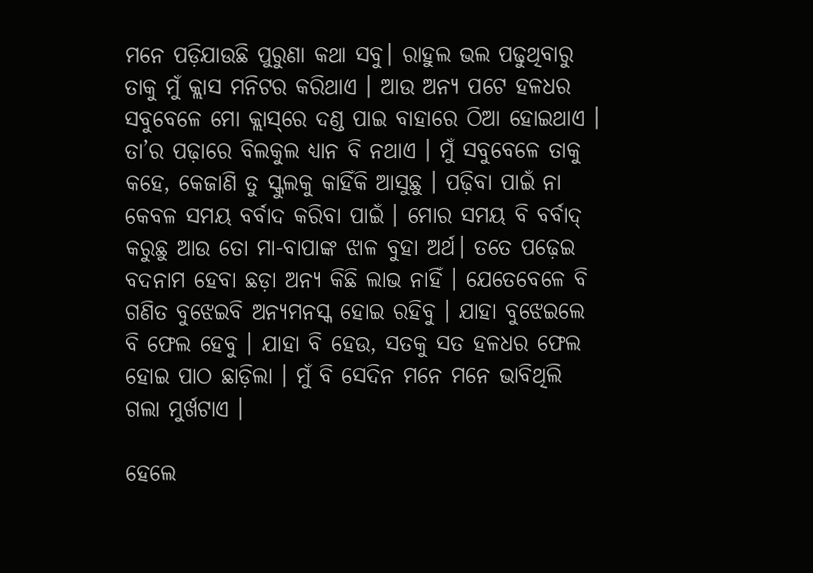ମନେ ପଡ଼ିଯାଉଛି ପୁରୁଣା କଥା ସବୁ। ରାହୁଲ ଭଲ ପଢୁଥିବାରୁ ତାକୁ ମୁଁ କ୍ଲାସ ମନିଟର କରିଥାଏ । ଆଉ ଅନ୍ୟ ପଟେ ହଳଧର ସବୁବେଳେ ମୋ କ୍ଲାସ୍‌ରେ ଦଣ୍ଡ ପାଇ ବାହାରେ ଠିଆ ହୋଇଥାଏ । ତା’ର ପଢ଼ାରେ ବିଲକୁଲ ଧ୍ୟାନ ବି ନଥାଏ । ମୁଁ ସବୁବେଳେ ତାକୁ କହେ, କେଜାଣି ତୁ ସ୍କୁଲକୁ କାହିଁକି ଆସୁଛୁ । ପଢ଼ିବା ପାଇଁ ନା କେବଳ ସମୟ ବର୍ବାଦ କରିବା ପାଇଁ । ମୋର ସମୟ ବି ବର୍ବାଦ୍ କରୁଛୁ ଆଉ ତୋ ମା-ବାପାଙ୍କ ଝାଳ ବୁହା ଅର୍ଥ। ତତେ ପଢ଼େଇ ବଦନାମ ହେବା ଛଡ଼ା ଅନ୍ୟ କିଛି ଲାଭ ନାହିଁ । ଯେତେବେଳେ ବି ଗଣିତ ବୁଝେଇବି ଅନ୍ୟମନସ୍କ ହୋଇ ରହିବୁ । ଯାହା ବୁଝେଇଲେ ବି ଫେଲ ହେବୁ । ଯାହା ବି ହେଉ, ସତକୁ ସତ ହଳଧର ଫେଲ ହୋଇ ପାଠ ଛାଡ଼ିଲା । ମୁଁ ବି ସେଦିନ ମନେ ମନେ ଭାବିଥିଲି ଗଲା ମୁର୍ଖଟାଏ ।

ହେଲେ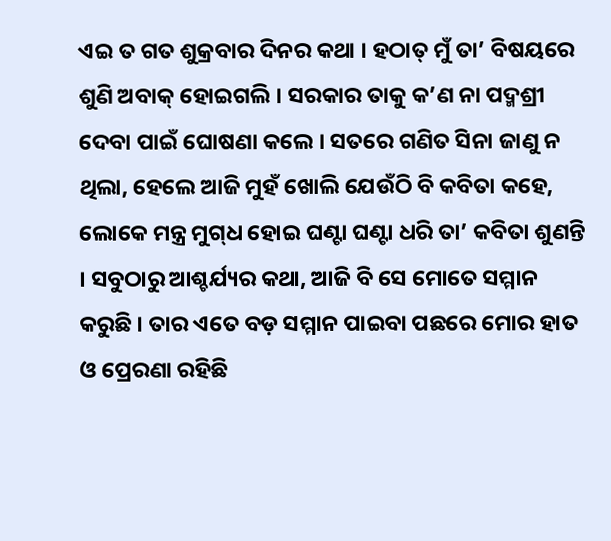ଏଇ ତ ଗତ ଶୁକ୍ରବାର ଦିନର କଥା । ହଠାତ୍ ମୁଁ ତା’ ବିଷୟରେ ଶୁଣି ଅବାକ୍ ହୋଇଗଲି । ସରକାର ତାକୁ କ’ଣ ନା ପଦ୍ମଶ୍ରୀ ଦେବା ପାଇଁ ଘୋଷଣା କଲେ । ସତରେ ଗଣିତ ସିନା ଜାଣୁ ନ ଥିଲା, ହେଲେ ଆଜି ମୁହଁ ଖୋଲି ଯେଉଁଠି ବି କବିତା କହେ, ଲୋକେ ମନ୍ତ୍ର ମୁଗ୍‌ଧ ହୋଇ ଘଣ୍ଟା ଘଣ୍ଟା ଧରି ତା’ କବିତା ଶୁଣନ୍ତି । ସବୁଠାରୁ ଆଶ୍ଚର୍ଯ୍ୟର କଥା, ଆଜି ବି ସେ ମୋତେ ସମ୍ମାନ କରୁଛି । ତାର ଏତେ ବଡ଼ ସମ୍ମାନ ପାଇବା ପଛରେ ମୋର ହାତ ଓ ପ୍ରେରଣା ରହିଛି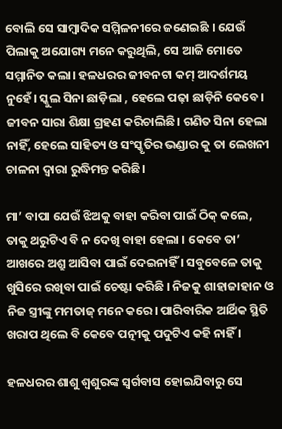ବୋଲି ସେ ସାମ୍ବାଦିକ ସମ୍ମିଳନୀରେ ଜଣେଇଛି । ଯେଉଁ ପିଲାକୁ ଅଯୋଗ୍ୟ ମନେ କରୁଥିଲି, ସେ ଆଜି ମୋତେ ସମ୍ମାନିତ କଲା। ହଳଧରର ଜୀବନଟା କମ୍ ଆଦର୍ଶମୟ ନୁହେଁ। ସ୍କୁଲ ସିନା ଛାଡ଼ିଲା , ହେଲେ ପଢ଼ା ଛାଡ଼ିନି କେବେ । ଜୀବନ ସାରା ଶିକ୍ଷା ଗ୍ରହଣ କରିଚାଲିଛି। ଗଣିତ ସିନା ହେଲା ନାହିଁ, ହେଲେ ସାହିତ୍ୟ ଓ ସଂସ୍କୃତିର ଭଣ୍ଡାର କୁ ତା ଲେଖନୀ ଚାଳନା ଦ୍ଵାରା ରୁଦ୍ଧିମନ୍ତ କରିଛି।

ମା’ ବାପା ଯେଉଁ ଝିଅକୁ ବାହା କରିବା ପାଇଁ ଠିକ୍ କଲେ, ତାକୁ ଥରୁଟିଏ ବି ନ ଦେଖି ବାହା ହେଲା । କେବେ ତା’ ଆଖରେ ଅଶ୍ରୁ ଆସିବା ପାଇଁ ଦେଇନାହିଁ । ସବୁବେଳେ ତାକୁ ଖୁସିରେ ରଖିବା ପାଇଁ ଚେଷ୍ଟା କରିଛି । ନିଜକୁ ଶାହାଜାହାନ ଓ ନିଜ ସ୍ତ୍ରୀଙ୍କୁ ମମତାଜ୍ ମନେ କରେ। ପାରିବାରିକ ଆର୍ଥିକ ସ୍ଥିତି ଖରାପ ଥିଲେ ବି କେବେ ପତ୍ନୀକୁ ପଦୁଟିଏ କହି ନାହିଁ ।

ହଳଧରର ଶାଶୁ ଶ୍ଵଶୁରଙ୍କ ସ୍ବର୍ଗବାସ ହୋଇଯିବାରୁ ସେ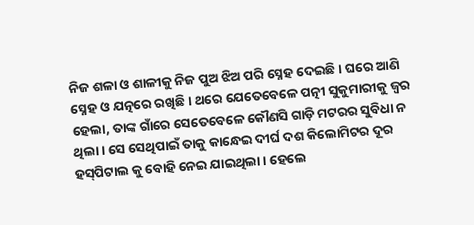ନିଜ ଶଳା ଓ ଶାଳୀକୁ ନିଜ ପୁଅ ଝିଅ ପରି ସ୍ନେହ ଦେଇଛି। ଘରେ ଆଣି ସ୍ନେହ ଓ ଯତ୍ନରେ ରଖିଛି। ଥରେ ଯେତେବେଳେ ପତ୍ନୀ ସୁକୁମାରୀକୁ ଜ୍ଵର ହେଲା, ତାଙ୍କ ଗାଁରେ ସେତେବେଳେ କୌଣସି ଗାଡ଼ି ମଟରର ସୁବିଧା ନ ଥିଲା । ସେ ସେଥିପାଇଁ ତାକୁ କାନ୍ଧେଇ ଦୀର୍ଘ ଦଶ କିଲୋମିଟର ଦୂର ହସ୍‌ପିଟାଲ କୁ ବୋହି ନେଇ ଯାଇଥିଲା । ହେଲେ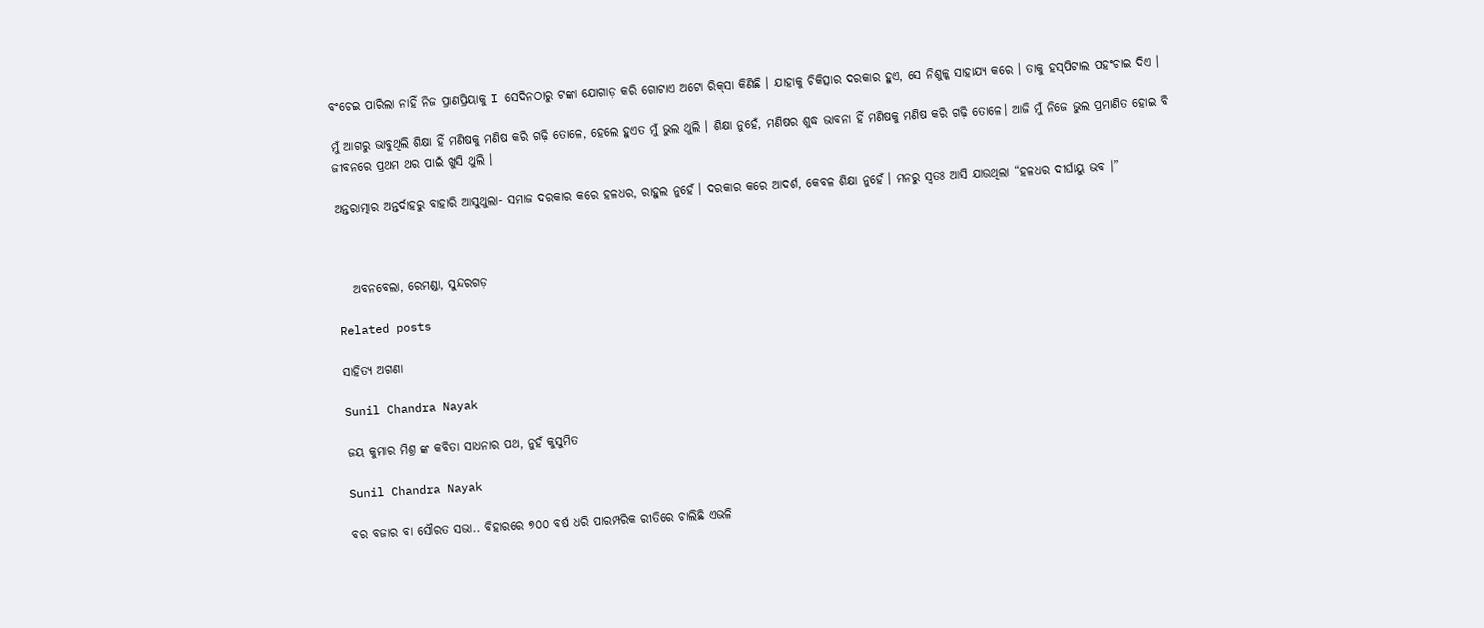ବଂଚେଇ ପାରିଲା ନାହିଁ ନିଜ ପ୍ରାଣପ୍ରିୟାକୁ I ସେଦିନଠାରୁ ଟଙ୍କା ଯୋଗାଡ଼ କରି ଗୋଟାଏ ଅଟୋ ରିକ୍‌ସା କିଣିଛି । ଯାହାକୁ ଚିକିତ୍ସାର ଦରକାର ହୁଏ, ସେ ନିଶୁଳ୍କ ସାହାଯ୍ୟ କରେ । ତାକୁ ହସ୍‌ପିଟାଲ ପହଂଚାଇ ଦିଏ ।

ମୁଁ ଆଗରୁ ଭାବୁଥିଲି ଶିକ୍ଷା ହିଁ ମଣିଷକୁ ମଣିଷ କରି ଗଢ଼ି ତୋଳେ, ହେଲେ ହୁଏତ ମୁଁ ଭୁଲ ଥୁଲି । ଶିକ୍ଷା ନୁହେଁ, ମଣିଷର ଶୁଦ୍ଧ ଭାବନା ହିଁ ମଣିଷକୁ ମଣିଷ କରି ଗଢ଼ି ତୋଳେ। ଆଜି ମୁଁ ନିଜେ ଭୁଲ ପ୍ରମାଣିତ ହୋଇ ବି ଜୀବନରେ ପ୍ରଥମ ଥର ପାଇଁ ଖୁସି ଥୁଲି ।

ଅନ୍ତରାତ୍ମାର ଅନ୍ତର୍ଦାହରୁ ବାହାରି ଆସୁଥୁଲା- ସମାଜ ଦରକାର କରେ ହଳଧର, ରାହୁଲ ନୁହେଁ । ଦରକାର କରେ ଆଦର୍ଶ, କେବଳ ଶିକ୍ଷା ନୁହେଁ । ମନରୁ ସ୍ଵତଃ ଆସି ଯାଉଥିଲା “ହଳଧର ଦୀର୍ଘାୟୁ ଭବ ।”



   ଅବନବେଲା, ରେମଣ୍ଡା, ସୁନ୍ଦରଗଡ଼

Related posts

ସାହିତ୍ୟ ଅଗଣା

Sunil Chandra Nayak

ଜୟ କୁମାର ମିଶ୍ର ଙ୍କ କବିତା ସାଧନାର ପଥ, ନୁହଁ କୁସୁମିତ

Sunil Chandra Nayak

ବର ବଜାର ବା ସୌରତ ସଭା.. ବିହାରରେ ୭୦୦ ବର୍ଷ ଧରି ପାରମ୍ପରିକ ରୀତିରେ ଚାଲିଛି ଏଭଳି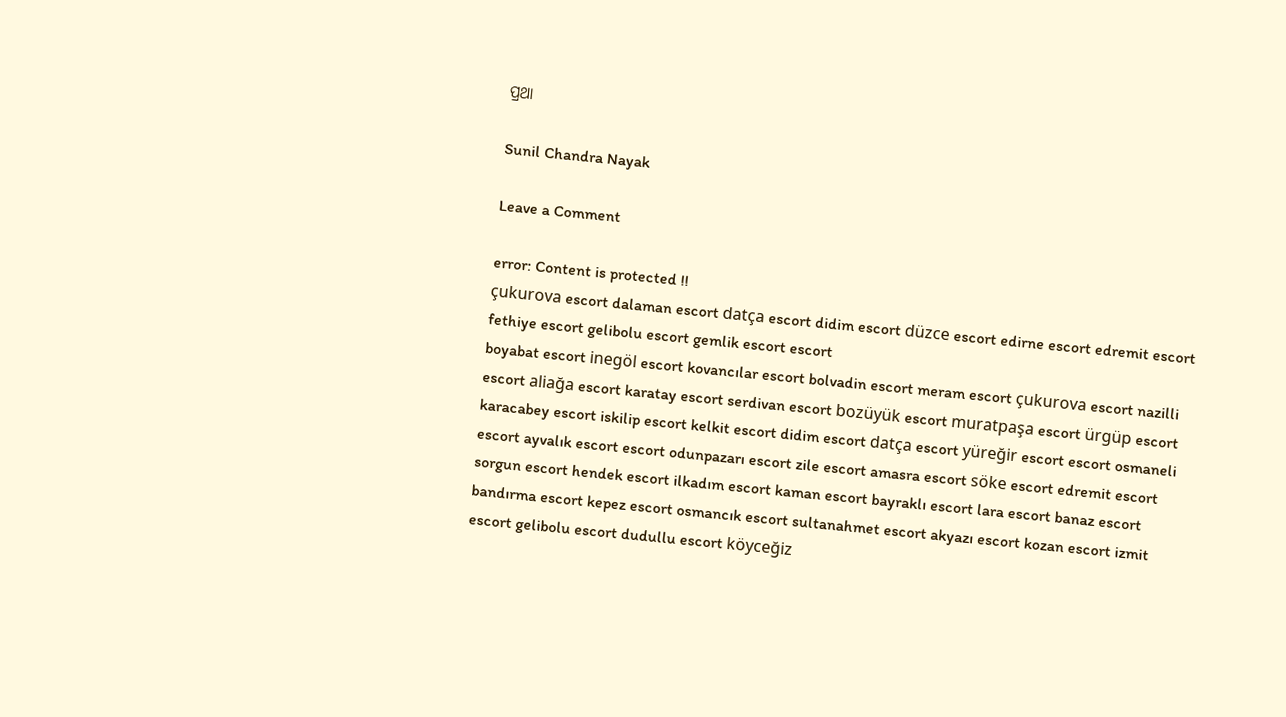ପ୍ରଥା

Sunil Chandra Nayak

Leave a Comment

error: Content is protected !!
çukurova escort dalaman escort datça escort didim escort düzce escort edirne escort edremit escort fethiye escort gelibolu escort gemlik escort escort
boyabat escort inegöl escort kovancılar escort bolvadin escort meram escort çukurova escort nazilli escort aliağa escort karatay escort serdivan escort bozüyük escort muratpaşa escort ürgüp escort karacabey escort iskilip escort kelkit escort didim escort datça escort yüreğir escort escort osmaneli escort ayvalık escort escort odunpazarı escort zile escort amasra escort söke escort edremit escort sorgun escort hendek escort ilkadım escort kaman escort bayraklı escort lara escort banaz escort bandırma escort kepez escort osmancık escort sultanahmet escort akyazı escort kozan escort izmit escort gelibolu escort dudullu escort köyceğiz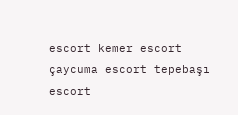escort kemer escort çaycuma escort tepebaşı escort